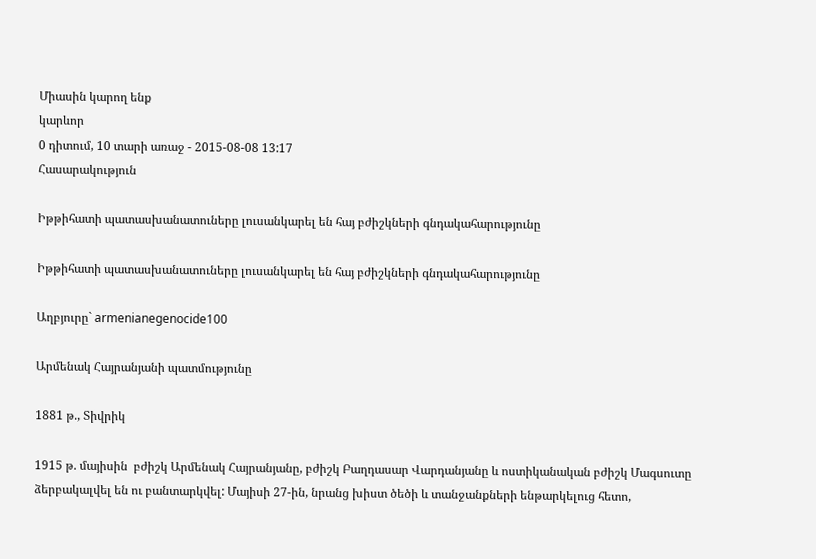Միասին կարող ենք
կարևոր
0 դիտում, 10 տարի առաջ - 2015-08-08 13:17
Հասարակություն

Իթթիհատի պատասխանատուները լուսանկարել են հայ բժիշկների գնդակահարությունը

Իթթիհատի պատասխանատուները լուսանկարել են հայ բժիշկների գնդակահարությունը

Աղբյուրը` armenianegenocide100

Արմենակ Հայրանյանի պատմությունը

1881 թ., Տիվրիկ

1915 թ. մայիսին  բժիշկ Արմենակ Հայրանյանը, բժիշկ Բաղդասար Վարդանյանը և ոստիկանական բժիշկ Մագսուտը ձերբակալվել են ու բանտարկվել: Մայիսի 27-ին, նրանց խիստ ծեծի և տանջանքների ենթարկելուց հետո,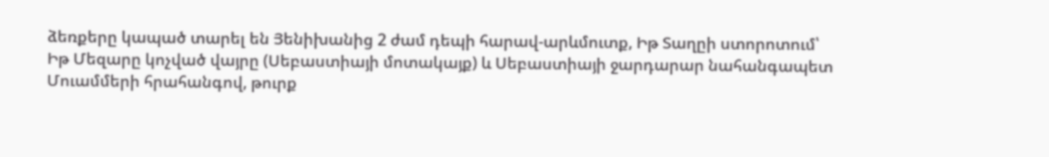ձեռքերը կապած տարել են Յենիխանից 2 ժամ դեպի հարավ-արևմուտք, Իթ Տաղըի ստորոտում՝ Իթ Մեզարը կոչված վայրը (Սեբաստիայի մոտակայք) և Սեբաստիայի ջարդարար նահանգապետ Մուամմերի հրահանգով, թուրք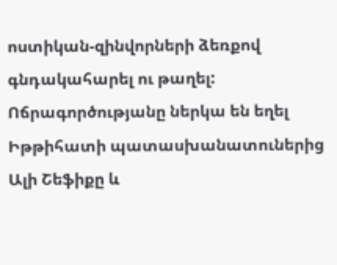ոստիկան-զինվորների ձեռքով գնդակահարել ու թաղել: Ոճրագործությանը ներկա են եղել Իթթիհատի պատասխանատուներից Ալի Շեֆիքը և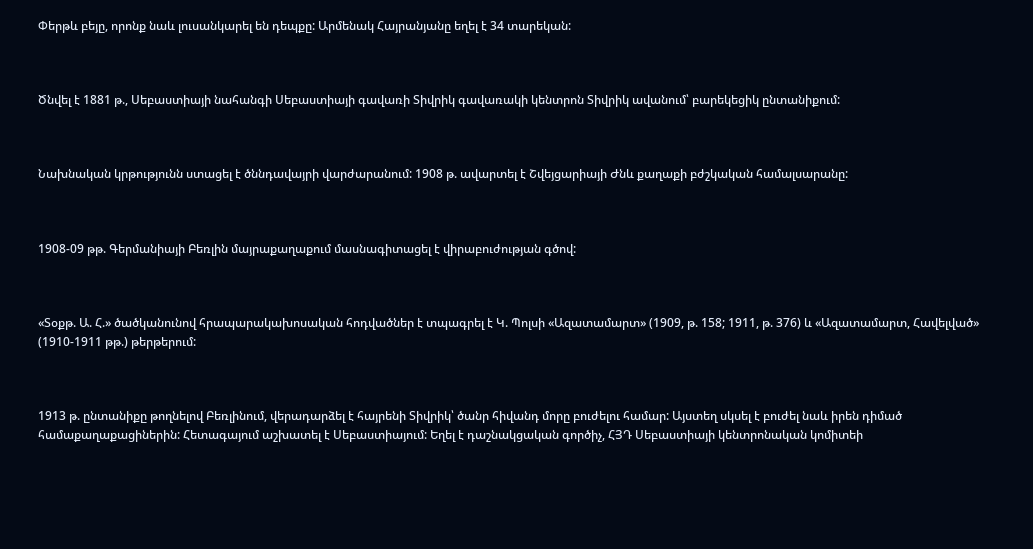Փերթև բեյը, որոնք նաև լուսանկարել են դեպքը: Արմենակ Հայրանյանը եղել է 34 տարեկան:



Ծնվել է 1881 թ., Սեբաստիայի նահանգի Սեբաստիայի գավառի Տիվրիկ գավառակի կենտրոն Տիվրիկ ավանում՝ բարեկեցիկ ընտանիքում:



Նախնական կրթությունն ստացել է ծննդավայրի վարժարանում: 1908 թ. ավարտել է Շվեյցարիայի Ժնև քաղաքի բժշկական համալսարանը:



1908-09 թթ. Գերմանիայի Բեռլին մայրաքաղաքում մասնագիտացել է վիրաբուժության գծով:



«Տօքթ. Ա. Հ.» ծածկանունով հրապարակախոսական հոդվածներ է տպագրել է Կ. Պոլսի «Ազատամարտ» (1909, թ. 158; 1911, թ. 376) և «Ազատամարտ, Հավելված» (1910-1911 թթ.) թերթերում:



1913 թ. ընտանիքը թողնելով Բեռլինում, վերադարձել է հայրենի Տիվրիկ՝ ծանր հիվանդ մորը բուժելու համար: Այստեղ սկսել է բուժել նաև իրեն դիմած համաքաղաքացիներին: Հետագայում աշխատել է Սեբաստիայում: Եղել է դաշնակցական գործիչ, ՀՅԴ Սեբաստիայի կենտրոնական կոմիտեի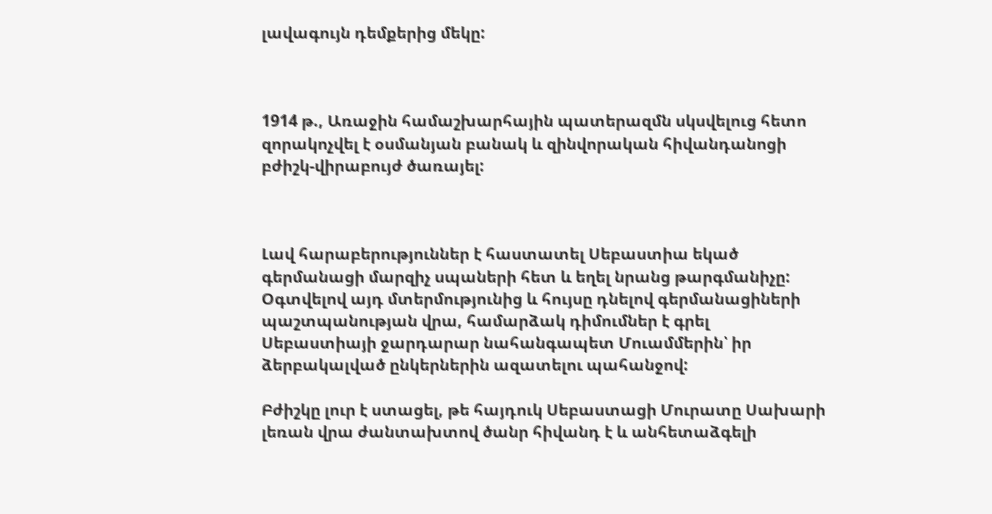լավագույն դեմքերից մեկը:



1914 թ., Առաջին համաշխարհային պատերազմն սկսվելուց հետո զորակոչվել է օսմանյան բանակ և զինվորական հիվանդանոցի բժիշկ-վիրաբույժ ծառայել:



Լավ հարաբերություններ է հաստատել Սեբաստիա եկած գերմանացի մարզիչ սպաների հետ և եղել նրանց թարգմանիչը: Օգտվելով այդ մտերմությունից և հույսը դնելով գերմանացիների պաշտպանության վրա, համարձակ դիմումներ է գրել Սեբաստիայի ջարդարար նահանգապետ Մուամմերին՝ իր ձերբակալված ընկերներին ազատելու պահանջով:

Բժիշկը լուր է ստացել, թե հայդուկ Սեբաստացի Մուրատը Սախարի լեռան վրա ժանտախտով ծանր հիվանդ է և անհետաձգելի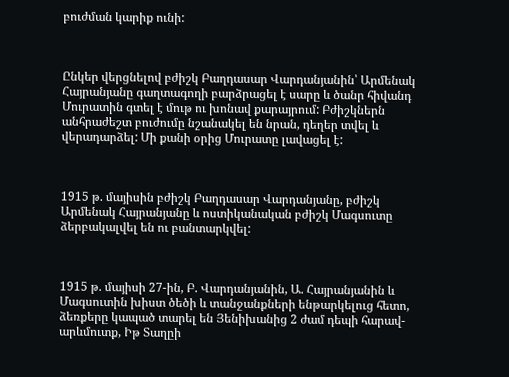բուժման կարիք ունի:



Ընկեր վերցնելով բժիշկ Բաղդասար Վարդանյանին՝ Արմենակ Հայրանյանը գաղտագողի բարձրացել է սարը և ծանր հիվանդ Մուրատին գտել է մութ ու խոնավ քարայրում: Բժիշկներն անհրաժեշտ բուժումը նշանակել են նրան, դեղեր տվել և վերադարձել: Մի քանի օրից Մուրատը լավացել է:



1915 թ. մայիսին բժիշկ Բաղդասար Վարդանյանը, բժիշկ Արմենակ Հայրանյանը և ոստիկանական բժիշկ Մագսուտը ձերբակալվել են ու բանտարկվել:



1915 թ. մայիսի 27-ին, Բ. Վարդանյանին, Ա. Հայրանյանին և Մագսուտին խիստ ծեծի և տանջանքների ենթարկելուց հետո, ձեռքերը կապած տարել են Յենիխանից 2 ժամ դեպի հարավ-արևմուտք, Իթ Տաղըի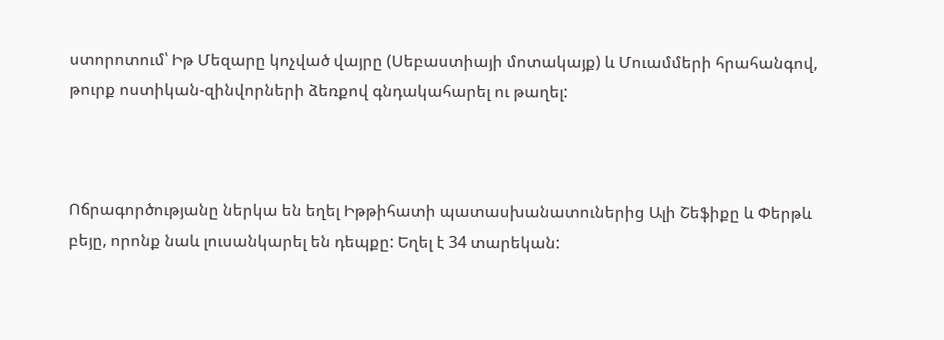ստորոտում՝ Իթ Մեզարը կոչված վայրը (Սեբաստիայի մոտակայք) և Մուամմերի հրահանգով, թուրք ոստիկան-զինվորների ձեռքով գնդակահարել ու թաղել:



Ոճրագործությանը ներկա են եղել Իթթիհատի պատասխանատուներից Ալի Շեֆիքը և Փերթև բեյը, որոնք նաև լուսանկարել են դեպքը: Եղել է 34 տարեկան: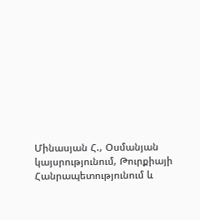Մինասյան Հ., Օսմանյան կայսրությունում, Թուրքիայի Հանրապետությունում և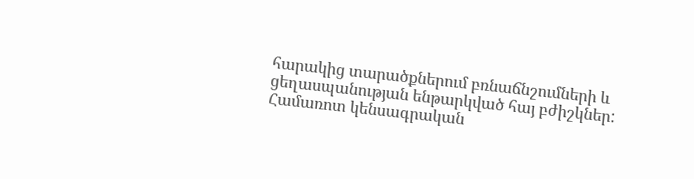հարակից տարածքներում բռնաճնշումների և ցեղասպանության ենթարկված հայ բժիշկներ: Համառոտ կենսագրական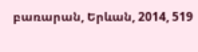բառարան, Երևան, 2014, 519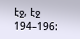էջ, էջ 194–196: